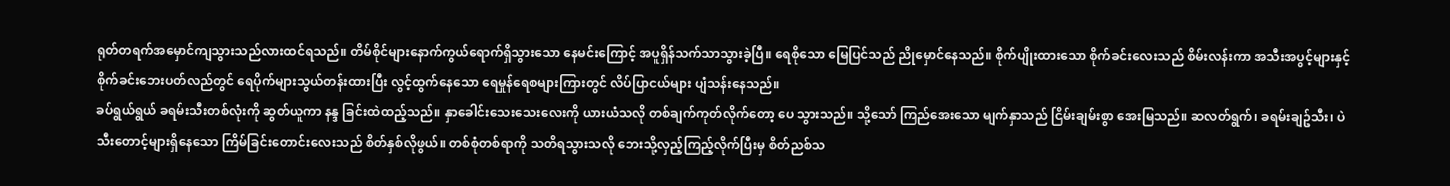ရုတ်တရက်အမှောင်ကျသွားသည်လားထင်ရသည်။ တိမ်စိုင်များနောက်ကွယ်ရောက်ရှိသွားသော နေမင်းကြောင့် အပူရှိန်သက်သာသွားခဲ့ပြီ။ ရေစိုသော မြေပြင်သည် ညိုမှောင်နေသည်။ စိုက်ပျိုးထားသော စိုက်ခင်းလေးသည် စိမ်းလန်းကာ အသီးအပွင့်များနှင့် စိုက်ခင်းဘေးပတ်လည်တွင် ရေပိုက်များသွယ်တန်းထားပြီး လွင့်ထွက်နေသော ရေမှုန်ရေစများကြားတွင် လိပ်ပြာငယ်များ ပျံသန်းနေသည်။
ခပ်ရွယ်ရွယ် ခရမ်းသီးတစ်လုံးကို ဆွတ်ယူကာ နန္ဒ ခြင်းထဲထည့်သည်။ နှာခေါင်းသေးသေးလေးကို ယားယံသလို တစ်ချက်ကုတ်လိုက်တော့ ပေ သွားသည်။ သို့သော် ကြည်အေးသော မျက်နှာသည် ငြိမ်းချမ်းစွာ အေးမြသည်။ ဆလတ်ရွက်၊ ခရမ်းချဥ်သီး၊ ပဲသီးတောင့်များရှိနေသော ကြိမ်ခြင်းတောင်းလေးသည် စိတ်နှစ်လိုဖွယ်။ တစ်စုံတစ်ရာကို သတိရသွားသလို ဘေးသို့လှည့်ကြည့်လိုက်ပြီးမှ စိတ်ညစ်သ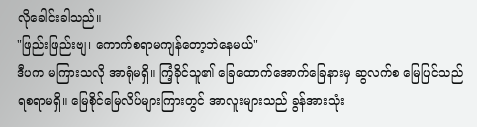လိုခေါင်းခါသည်။
"ဖြည်းဖြည်းဗျ၊ ကောက်စရာမကျန်တော့ဘဲနေမယ်"
ဒီပက မကြားသလို အာရုံမရှိ။ ကြံ့ခိုင်သူ၏ ခြေထောက်အောက်ခြေနားမှ ဆွလက်စ မြေပြင်သည် ရစရာမရှိ။ မြေစိုင်မြေလိပ်များကြားတွင် အာလူးများသည် ခွန်အားသုံး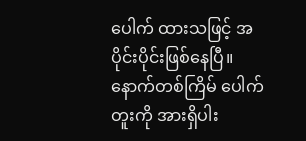ပေါက် ထားသဖြင့် အပိုင်းပိုင်းဖြစ်နေပြီ။ နောက်တစ်ကြိမ် ပေါက်တူးကို အားရှိပါး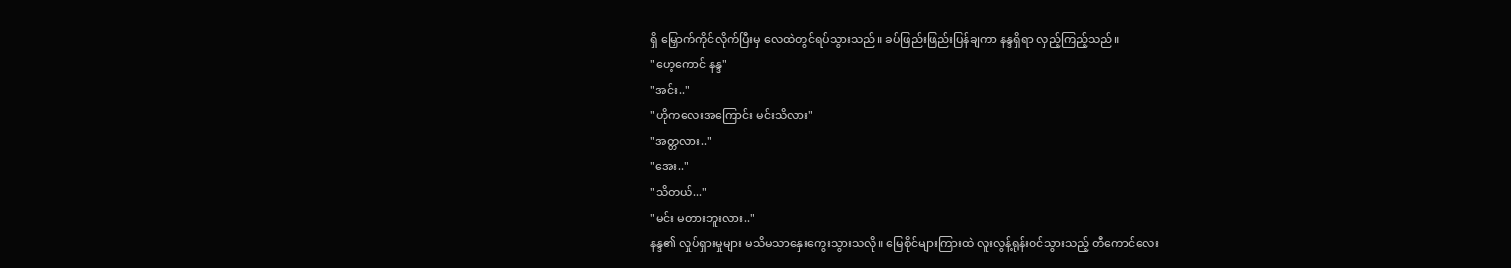ရှိ မြှောက်ကိုင်လိုက်ပြီးမှ လေထဲတွင်ရပ်သွားသည်။ ခပ်ဖြည်းဖြည်းပြန်ချကာ နန္ဒရှိရာ လှည့်ကြည့်သည်။
"ဟေ့ကောင် နန္ဒ"
"အင်း.."
"ဟိုကလေးအကြောင်း မင်းသိလား"
"အတ္တလား.."
"အေး.."
"သိတယ်..."
"မင်း မတားဘူးလား.."
နန္ဒ၏ လှုပ်ရှားမှုများ မသိမသာနှေးကွေးသွားသလို။ မြေစိုင်များကြားထဲ လူးလွန့်ရုန်း၀င်သွားသည့် တီကောင်လေး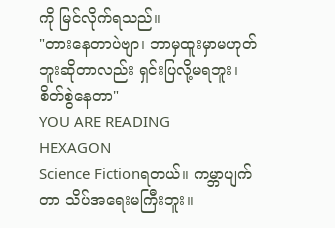ကို မြင်လိုက်ရသည်။
"တားနေတာပဲဗျာ၊ ဘာမှထူးမှာမဟုတ်ဘူးဆိုတာလည်း ရှင်းပြလို့မရဘူး၊ စိတ်စွဲနေတာ"
YOU ARE READING
HEXAGON
Science Fictionရတယ်။ ကမ္ဘာပျက်တာ သိပ်အရေးမကြီးဘူး။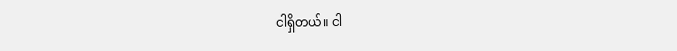ငါရှိတယ်။ ငါ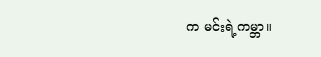က မင်းရဲ့ကမ္ဘာ။